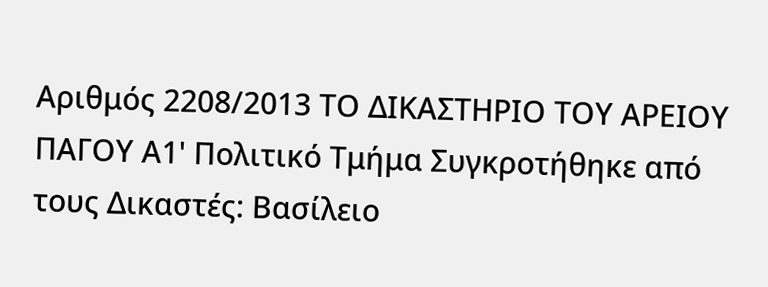Αριθμός 2208/2013 ΤΟ ΔΙΚΑΣΤΗΡΙΟ ΤΟΥ ΑΡΕΙΟΥ ΠΑΓΟΥ Α1' Πολιτικό Τμήμα Συγκροτήθηκε από τους Δικαστές: Βασίλειο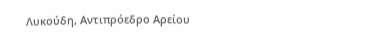Λυκούδη, Αντιπρόεδρο Αρείου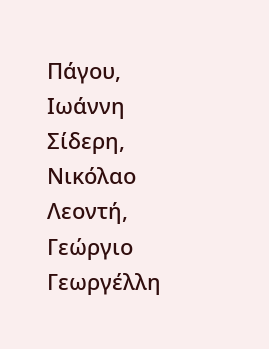Πάγου, Ιωάννη Σίδερη, Νικόλαο Λεοντή, Γεώργιο Γεωργέλλη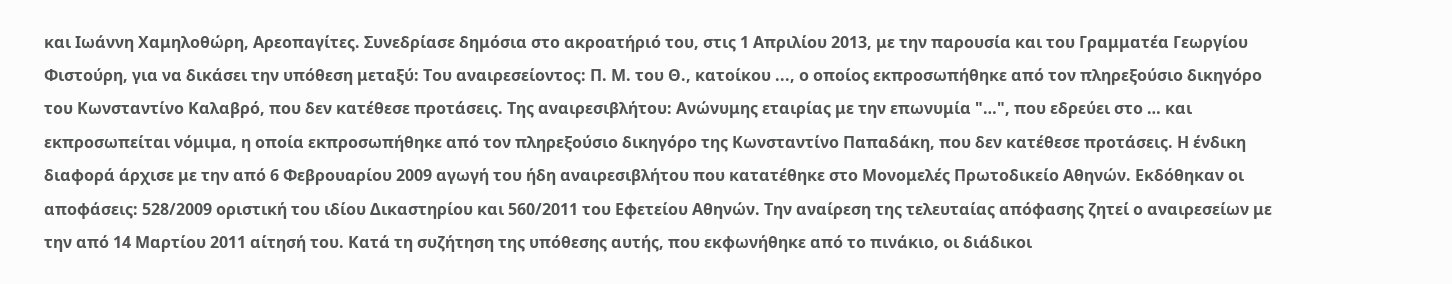και Ιωάννη Χαμηλοθώρη, Αρεοπαγίτες. Συνεδρίασε δημόσια στο ακροατήριό του, στις 1 Απριλίου 2013, με την παρουσία και του Γραμματέα Γεωργίου Φιστούρη, για να δικάσει την υπόθεση μεταξύ: Του αναιρεσείοντος: Π. Μ. του Θ., κατοίκου ..., ο οποίος εκπροσωπήθηκε από τον πληρεξούσιο δικηγόρο του Κωνσταντίνο Καλαβρό, που δεν κατέθεσε προτάσεις. Της αναιρεσιβλήτου: Ανώνυμης εταιρίας με την επωνυμία "…", που εδρεύει στο … και εκπροσωπείται νόμιμα, η οποία εκπροσωπήθηκε από τον πληρεξούσιο δικηγόρο της Κωνσταντίνο Παπαδάκη, που δεν κατέθεσε προτάσεις. Η ένδικη διαφορά άρχισε με την από 6 Φεβρουαρίου 2009 αγωγή του ήδη αναιρεσιβλήτου που κατατέθηκε στο Μονομελές Πρωτοδικείο Αθηνών. Εκδόθηκαν οι αποφάσεις: 528/2009 οριστική του ιδίου Δικαστηρίου και 560/2011 του Εφετείου Αθηνών. Την αναίρεση της τελευταίας απόφασης ζητεί ο αναιρεσείων με την από 14 Μαρτίου 2011 αίτησή του. Κατά τη συζήτηση της υπόθεσης αυτής, που εκφωνήθηκε από το πινάκιο, οι διάδικοι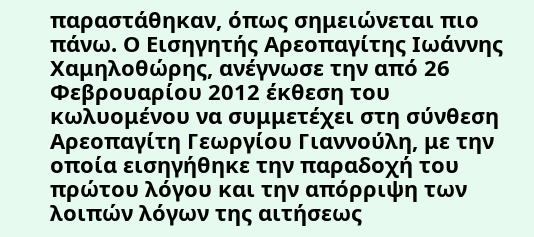παραστάθηκαν, όπως σημειώνεται πιο πάνω. Ο Εισηγητής Αρεοπαγίτης Ιωάννης Χαμηλοθώρης, ανέγνωσε την από 26 Φεβρουαρίου 2012 έκθεση του κωλυομένου να συμμετέχει στη σύνθεση Αρεοπαγίτη Γεωργίου Γιαννούλη, με την οποία εισηγήθηκε την παραδοχή του πρώτου λόγου και την απόρριψη των λοιπών λόγων της αιτήσεως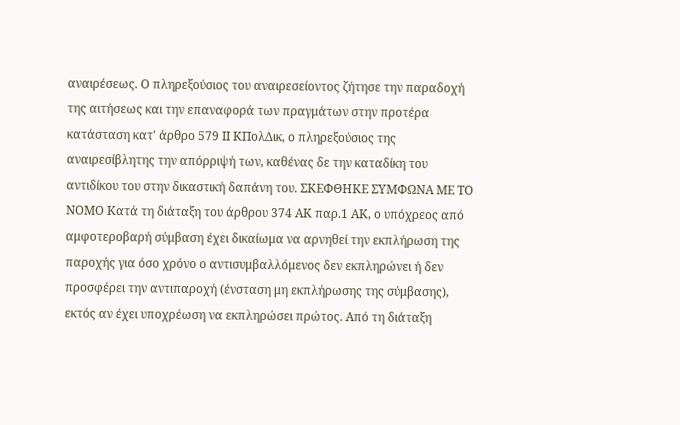αναιρέσεως. Ο πληρεξούσιος του αναιρεσείοντος ζήτησε την παραδοχή της αιτήσεως και την επαναφορά των πραγμάτων στην προτέρα κατάσταση κατ' άρθρο 579 ΙΙ ΚΠολΔικ, ο πληρεξούσιος της αναιρεσίβλητης την απόρριψή των, καθένας δε την καταδίκη του αντιδίκου του στην δικαστική δαπάνη του. ΣΚΕΦΘΗΚΕ ΣΥΜΦΩΝΑ ΜΕ ΤΟ ΝΟΜΟ Κατά τη διάταξη του άρθρου 374 ΑΚ παρ.1 ΑΚ, ο υπόχρεος από αμφοτεροβαρή σύμβαση έχει δικαίωμα να αρνηθεί την εκπλήρωση της παροχής για όσο χρόνο ο αντισυμβαλλόμενος δεν εκπληρώνει ή δεν προσφέρει την αντιπαροχή (ένσταση μη εκπλήρωσης της σύμβασης), εκτός αν έχει υποχρέωση να εκπληρώσει πρώτος. Από τη διάταξη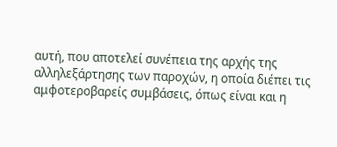αυτή, που αποτελεί συνέπεια της αρχής της αλληλεξάρτησης των παροχών, η οποία διέπει τις αμφοτεροβαρείς συμβάσεις, όπως είναι και η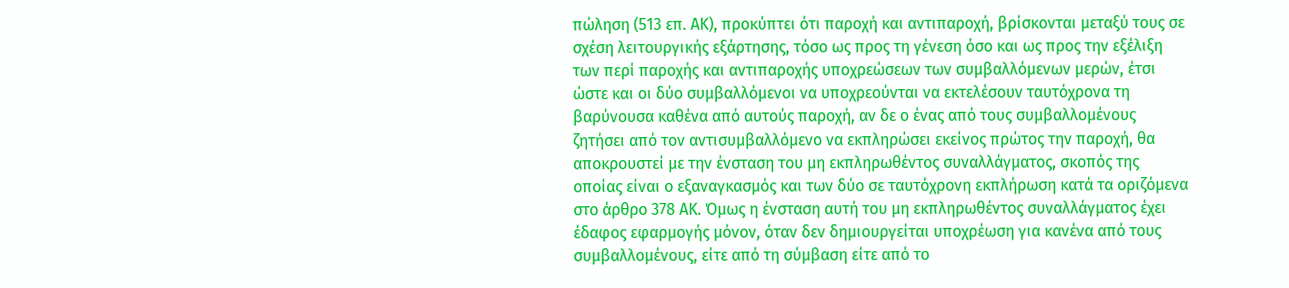πώληση (513 επ. ΑΚ), προκύπτει ότι παροχή και αντιπαροχή, βρίσκονται μεταξύ τους σε σχέση λειτουργικής εξάρτησης, τόσο ως προς τη γένεση όσο και ως προς την εξέλιξη των περί παροχής και αντιπαροχής υποχρεώσεων των συμβαλλόμενων μερών, έτσι ώστε και οι δύο συμβαλλόμενοι να υποχρεούνται να εκτελέσουν ταυτόχρονα τη βαρύνουσα καθένα από αυτούς παροχή, αν δε ο ένας από τους συμβαλλομένους ζητήσει από τον αντισυμβαλλόμενο να εκπληρώσει εκείνος πρώτος την παροχή, θα αποκρουστεί με την ένσταση του μη εκπληρωθέντος συναλλάγματος, σκοπός της οποίας είναι ο εξαναγκασμός και των δύο σε ταυτόχρονη εκπλήρωση κατά τα οριζόμενα στο άρθρο 378 ΑΚ. Όμως η ένσταση αυτή του μη εκπληρωθέντος συναλλάγματος έχει έδαφος εφαρμογής μόνον, όταν δεν δημιουργείται υποχρέωση για κανένα από τους συμβαλλομένους, είτε από τη σύμβαση είτε από το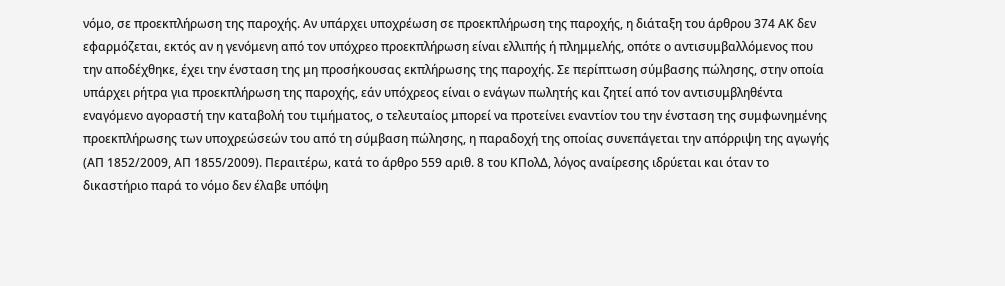νόμο, σε προεκπλήρωση της παροχής. Αν υπάρχει υποχρέωση σε προεκπλήρωση της παροχής, η διάταξη του άρθρου 374 ΑΚ δεν εφαρμόζεται, εκτός αν η γενόμενη από τον υπόχρεο προεκπλήρωση είναι ελλιπής ή πλημμελής, οπότε ο αντισυμβαλλόμενος που την αποδέχθηκε, έχει την ένσταση της μη προσήκουσας εκπλήρωσης της παροχής. Σε περίπτωση σύμβασης πώλησης, στην οποία υπάρχει ρήτρα για προεκπλήρωση της παροχής, εάν υπόχρεος είναι ο ενάγων πωλητής και ζητεί από τον αντισυμβληθέντα εναγόμενο αγοραστή την καταβολή του τιμήματος, ο τελευταίος μπορεί να προτείνει εναντίον του την ένσταση της συμφωνημένης προεκπλήρωσης των υποχρεώσεών του από τη σύμβαση πώλησης, η παραδοχή της οποίας συνεπάγεται την απόρριψη της αγωγής (ΑΠ 1852/2009, ΑΠ 1855/2009). Περαιτέρω, κατά το άρθρο 559 αριθ. 8 του ΚΠολΔ, λόγος αναίρεσης ιδρύεται και όταν το δικαστήριο παρά το νόμο δεν έλαβε υπόψη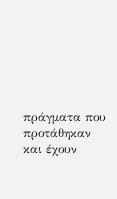πράγματα που προτάθηκαν και έχουν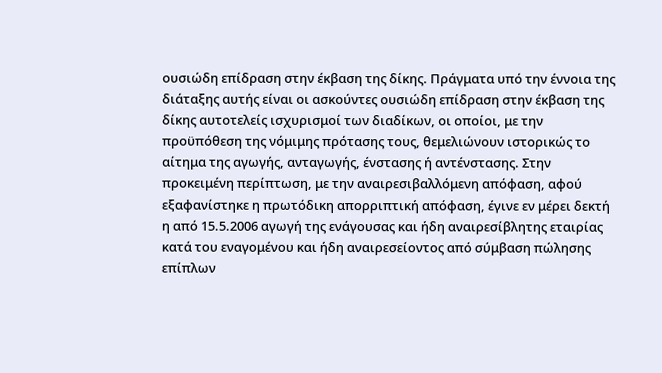ουσιώδη επίδραση στην έκβαση της δίκης. Πράγματα υπό την έννοια της διάταξης αυτής είναι οι ασκούντες ουσιώδη επίδραση στην έκβαση της δίκης αυτοτελείς ισχυρισμοί των διαδίκων, οι οποίοι, με την προϋπόθεση της νόμιμης πρότασης τους, θεμελιώνουν ιστορικώς το αίτημα της αγωγής, ανταγωγής, ένστασης ή αντένστασης. Στην προκειμένη περίπτωση, με την αναιρεσιβαλλόμενη απόφαση, αφού εξαφανίστηκε η πρωτόδικη απορριπτική απόφαση, έγινε εν μέρει δεκτή η από 15.5.2006 αγωγή της ενάγουσας και ήδη αναιρεσίβλητης εταιρίας κατά του εναγομένου και ήδη αναιρεσείοντος από σύμβαση πώλησης επίπλων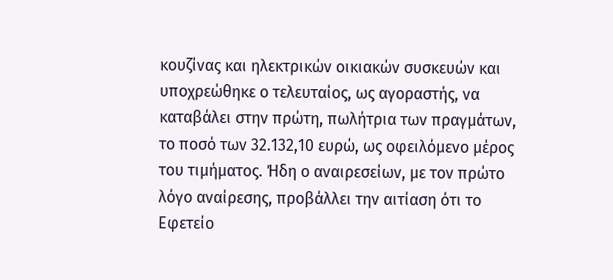κουζίνας και ηλεκτρικών οικιακών συσκευών και υποχρεώθηκε ο τελευταίος, ως αγοραστής, να καταβάλει στην πρώτη, πωλήτρια των πραγμάτων, το ποσό των 32.132,10 ευρώ, ως οφειλόμενο μέρος του τιμήματος. Ήδη ο αναιρεσείων, με τον πρώτο λόγο αναίρεσης, προβάλλει την αιτίαση ότι το Εφετείο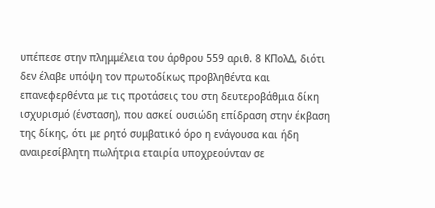υπέπεσε στην πλημμέλεια του άρθρου 559 αριθ. 8 ΚΠολΔ, διότι δεν έλαβε υπόψη τον πρωτοδίκως προβληθέντα και επανεφερθέντα με τις προτάσεις του στη δευτεροβάθμια δίκη ισχυρισμό (ένσταση), που ασκεί ουσιώδη επίδραση στην έκβαση της δίκης, ότι με ρητό συμβατικό όρο η ενάγουσα και ήδη αναιρεσίβλητη πωλήτρια εταιρία υποχρεούνταν σε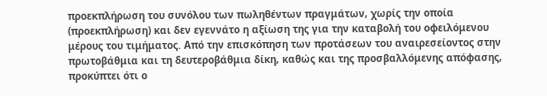προεκπλήρωση του συνόλου των πωληθέντων πραγμάτων, χωρίς την οποία (προεκπλήρωση) και δεν εγεννάτο η αξίωση της για την καταβολή του οφειλόμενου μέρους του τιμήματος. Από την επισκόπηση των προτάσεων του αναιρεσείοντος στην πρωτοβάθμια και τη δευτεροβάθμια δίκη, καθώς και της προσβαλλόμενης απόφασης, προκύπτει ότι ο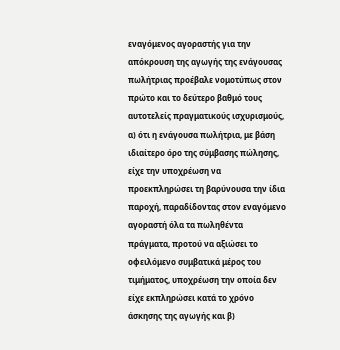εναγόμενος αγοραστής για την απόκρουση της αγωγής της ενάγουσας πωλήτριας προέβαλε νομοτύπως στον πρώτο και το δεύτερο βαθμό τους αυτοτελείς πραγματικούς ισχυρισμούς, α) ότι η ενάγουσα πωλήτρια, με βάση ιδιαίτερο όρο της σύμβασης πώλησης, είχε την υποχρέωση να προεκπληρώσει τη βαρύνουσα την ίδια παροχή, παραδίδοντας στον εναγόμενο αγοραστή όλα τα πωληθέντα πράγματα, προτού να αξιώσει το οφειλόμενο συμβατικά μέρος του τιμήματος, υποχρέωση την οποία δεν είχε εκπληρώσει κατά το χρόνο άσκησης της αγωγής και β)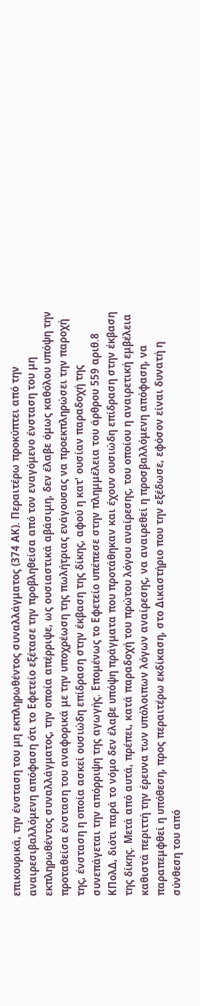επικουρικά, την ένσταση του μη εκπληρωθέντος συναλλάγματος (374 ΑΚ). Περαιτέρω προκύπτει από την αναιρεσιβαλλόμενη απόφαση ότι το Εφετείο εξέτασε την προβληθείσα από τον εναγόμενο ένσταση του μη εκπληρωθέντος συναλλάγματος, την οποία απέρριψε, ως ουσιαστικά αβάσιμη, δεν έλαβε όμως καθόλου υπόψη την προταθείσα ένσταση του αναφορικά με την υποχρέωση της πωλήτριας ενάγουσας να προεκπληρώσει την παροχή της, ένσταση η οποία ασκεί ουσιώδη επίδραση στην έκβαση της δίκης, αφού η κατ' ουσίαν παραδοχή της συνεπάγεται την απόρριψη της αγωγής. Επομένως το Εφετείο υπέπεσε στην πλημμέλεια του άρθρου 559 αριθ.8 ΚΠολΔ, διότι παρά το νόμο δεν έλαβε υπόψη πράγματα που προτάθηκαν και έχουν ουσιώδη επίδραση στην έκβαση της δίκης. Μετά από αυτά, πρέπει, κατά παραδοχή του πρώτου λόγου αναίρεσης, του οποίου η αναιρετική εμβέλεια καθιστά περιττή την έρευνα των υπόλοιπων λόγων αναίρεσης, να αναιρεθεί η προσβαλλόμενη απόφαση, να παραπεμφθεί η υπόθεση, προς περαιτέρω εκδίκαση, στο Δικαστήριο που την εξέδωσε, εφόσον είναι δυνατή η σύνθεση του από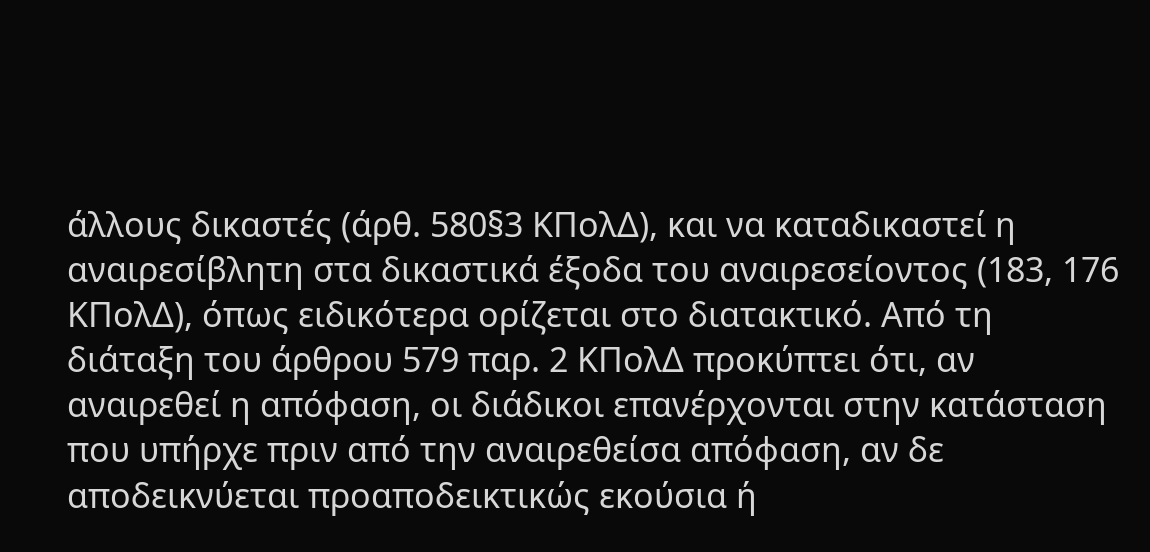άλλους δικαστές (άρθ. 580§3 ΚΠολΔ), και να καταδικαστεί η αναιρεσίβλητη στα δικαστικά έξοδα του αναιρεσείοντος (183, 176 ΚΠολΔ), όπως ειδικότερα ορίζεται στο διατακτικό. Από τη διάταξη του άρθρου 579 παρ. 2 ΚΠολΔ προκύπτει ότι, αν αναιρεθεί η απόφαση, οι διάδικοι επανέρχονται στην κατάσταση που υπήρχε πριν από την αναιρεθείσα απόφαση, αν δε αποδεικνύεται προαποδεικτικώς εκούσια ή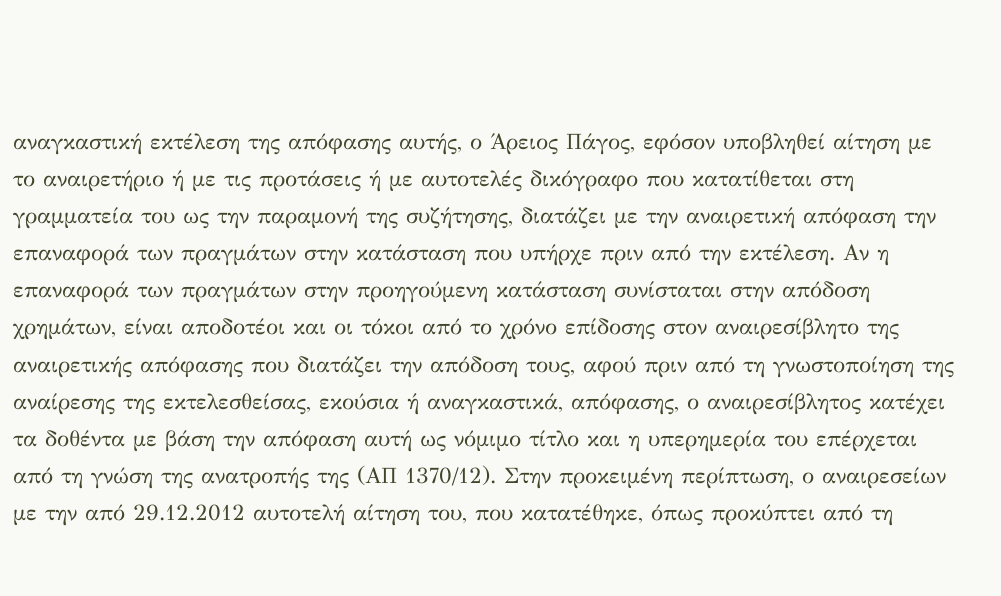αναγκαστική εκτέλεση της απόφασης αυτής, ο Άρειος Πάγος, εφόσον υποβληθεί αίτηση με το αναιρετήριο ή με τις προτάσεις ή με αυτοτελές δικόγραφο που κατατίθεται στη γραμματεία του ως την παραμονή της συζήτησης, διατάζει με την αναιρετική απόφαση την επαναφορά των πραγμάτων στην κατάσταση που υπήρχε πριν από την εκτέλεση. Αν η επαναφορά των πραγμάτων στην προηγούμενη κατάσταση συνίσταται στην απόδοση χρημάτων, είναι αποδοτέοι και οι τόκοι από το χρόνο επίδοσης στον αναιρεσίβλητο της αναιρετικής απόφασης που διατάζει την απόδοση τους, αφού πριν από τη γνωστοποίηση της αναίρεσης της εκτελεσθείσας, εκούσια ή αναγκαστικά, απόφασης, ο αναιρεσίβλητος κατέχει τα δοθέντα με βάση την απόφαση αυτή ως νόμιμο τίτλο και η υπερημερία του επέρχεται από τη γνώση της ανατροπής της (ΑΠ 1370/12). Στην προκειμένη περίπτωση, ο αναιρεσείων με την από 29.12.2012 αυτοτελή αίτηση του, που κατατέθηκε, όπως προκύπτει από τη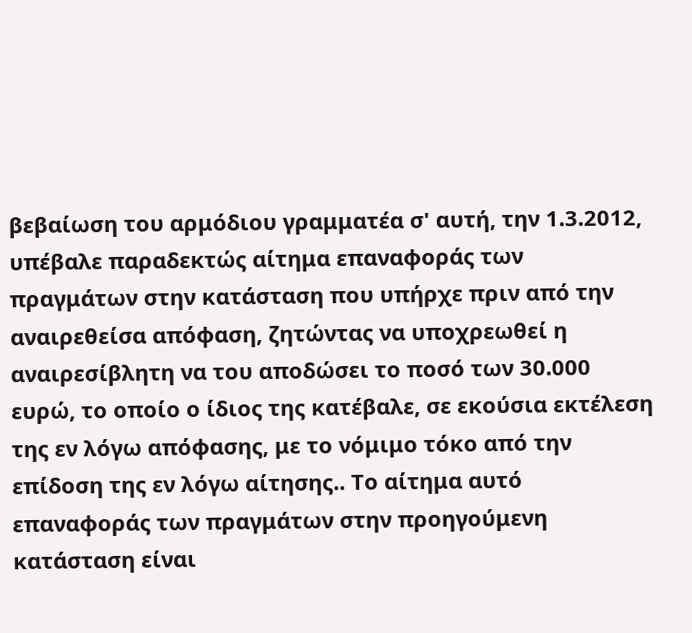βεβαίωση του αρμόδιου γραμματέα σ' αυτή, την 1.3.2012, υπέβαλε παραδεκτώς αίτημα επαναφοράς των πραγμάτων στην κατάσταση που υπήρχε πριν από την αναιρεθείσα απόφαση, ζητώντας να υποχρεωθεί η αναιρεσίβλητη να του αποδώσει το ποσό των 30.000 ευρώ, το οποίο ο ίδιος της κατέβαλε, σε εκούσια εκτέλεση της εν λόγω απόφασης, με το νόμιμο τόκο από την επίδοση της εν λόγω αίτησης.. Το αίτημα αυτό επαναφοράς των πραγμάτων στην προηγούμενη κατάσταση είναι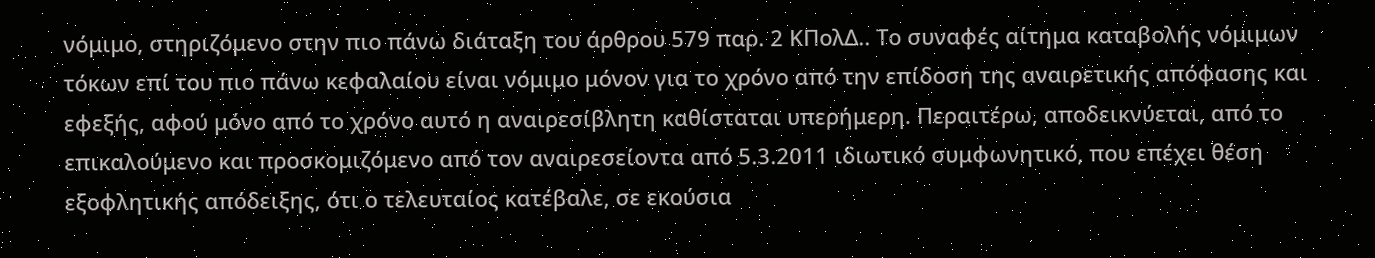νόμιμο, στηριζόμενο στην πιο πάνω διάταξη του άρθρου 579 παρ. 2 ΚΠολΔ.. Το συναφές αίτημα καταβολής νόμιμων τόκων επί του πιο πάνω κεφαλαίου είναι νόμιμο μόνον για το χρόνο από την επίδοση της αναιρετικής απόφασης και εφεξής, αφού μόνο από το χρόνο αυτό η αναιρεσίβλητη καθίσταται υπερήμερη. Περαιτέρω, αποδεικνύεται, από το επικαλούμενο και προσκομιζόμενο από τον αναιρεσείοντα από 5.3.2011 ιδιωτικό συμφωνητικό, που επέχει θέση εξοφλητικής απόδειξης, ότι ο τελευταίος κατέβαλε, σε εκούσια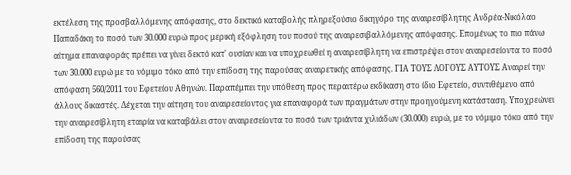εκτέλεση της προσβαλλόμενης απόφασης, στο δεκτικό καταβολής πληρεξούσιο δικηγόρο της αναιρεσίβλητης Ανδρέα-Νικόλαο Παπαδάκη το ποσό των 30.000 ευρώ προς μερική εξόφληση του ποσού της αναιρεσιβαλλόμενης απόφασης. Επομένως το πιο πάνω αίτημα επαναφοράς πρέπει να γίνει δεκτό κατ' ουσίαν και να υποχρεωθεί η αναιρεσίβλητη να επιστρέψει στον αναιρεσείοντα το ποσό των 30.000 ευρώ με το νόμιμο τόκο από την επίδοση της παρούσας αναιρετικής απόφασης. ΓΙΑ ΤΟΥΣ ΛΟΓΟΥΣ ΑΥΤΟΥΣ Αναιρεί την απόφαση 560/2011 του Εφετείου Αθηνών. Παραπέμπει την υπόθεση προς περαιτέρω εκδίκαση στο ίδιο Εφετείο, συντιθέμενο από άλλους δικαστές. Δέχεται την αίτηση του αναιρεσείοντος για επαναφορά των πραγμάτων στην προηγούμενη κατάσταση. Υποχρεώνει την αναιρεσίβλητη εταιρία να καταβάλει στον αναιρεσείοντα το ποσό των τριάντα χιλιάδων (30.000) ευρώ, με το νόμιμο τόκο από την επίδοση της παρούσας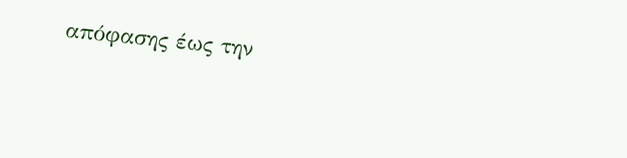απόφασης έως την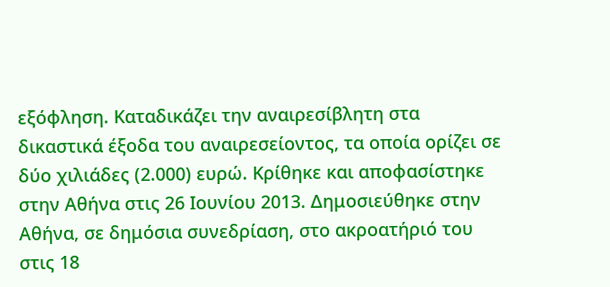εξόφληση. Καταδικάζει την αναιρεσίβλητη στα δικαστικά έξοδα του αναιρεσείοντος, τα οποία ορίζει σε δύο χιλιάδες (2.000) ευρώ. Κρίθηκε και αποφασίστηκε στην Αθήνα στις 26 Ιουνίου 2013. Δημοσιεύθηκε στην Αθήνα, σε δημόσια συνεδρίαση, στο ακροατήριό του στις 18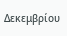Δεκεμβρίου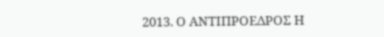2013. Ο ΑΝΤΙΠΡΟΕΔΡΟΣ Η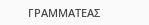ΓΡΑΜΜΑΤΕΑΣ